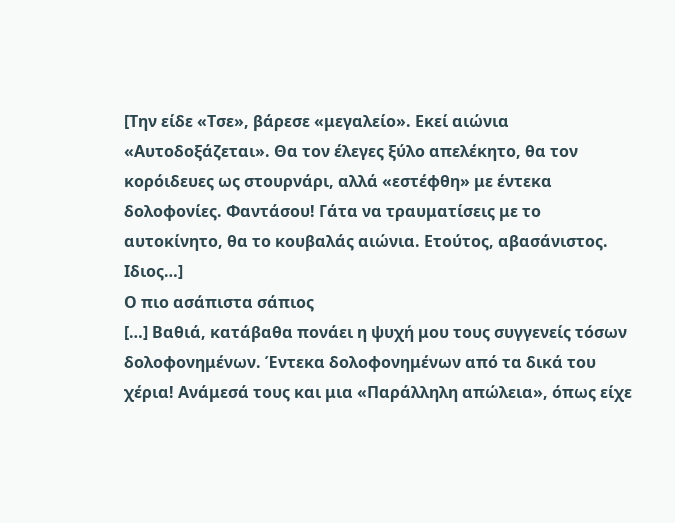[Την είδε «Τσε», βάρεσε «μεγαλείο». Εκεί αιώνια «Αυτοδοξάζεται». Θα τον έλεγες ξύλο απελέκητο, θα τον κορόιδευες ως στουρνάρι, αλλά «εστέφθη» με έντεκα δολοφονίες. Φαντάσου! Γάτα να τραυματίσεις με το αυτοκίνητο, θα το κουβαλάς αιώνια. Ετούτος, αβασάνιστος. Ιδιος…]
Ο πιο ασάπιστα σάπιος
[…] Βαθιά, κατάβαθα πονάει η ψυχή μου τους συγγενείς τόσων δολοφονημένων. Έντεκα δολοφονημένων από τα δικά του χέρια! Ανάμεσά τους και μια «Παράλληλη απώλεια», όπως είχε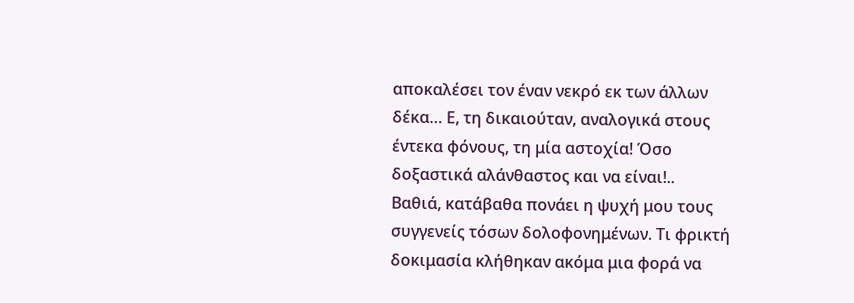αποκαλέσει τον έναν νεκρό εκ των άλλων δέκα… Ε, τη δικαιούταν, αναλογικά στους έντεκα φόνους, τη μία αστοχία! Όσο δοξαστικά αλάνθαστος και να είναι!..
Βαθιά, κατάβαθα πονάει η ψυχή μου τους συγγενείς τόσων δολοφονημένων. Τι φρικτή δοκιμασία κλήθηκαν ακόμα μια φορά να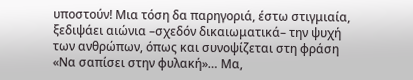υποστούν! Μια τόση δα παρηγοριά, έστω στιγμιαία, ξεδιψάει αιώνια –σχεδόν δικαιωματικά– την ψυχή των ανθρώπων, όπως και συνοψίζεται στη φράση «Να σαπίσει στην φυλακή»… Μα,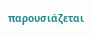παρουσιάζεται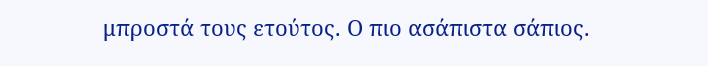μπροστά τους ετούτος. Ο πιο ασάπιστα σάπιος.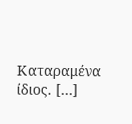Καταραμένα ίδιος. […]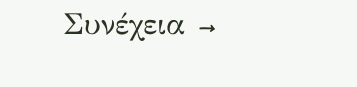Συνέχεια →